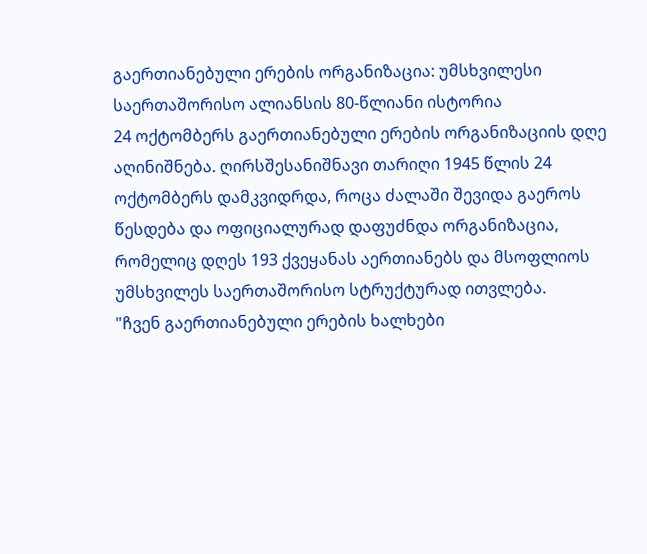გაერთიანებული ერების ორგანიზაცია: უმსხვილესი საერთაშორისო ალიანსის 80-წლიანი ისტორია
24 ოქტომბერს გაერთიანებული ერების ორგანიზაციის დღე აღინიშნება. ღირსშესანიშნავი თარიღი 1945 წლის 24 ოქტომბერს დამკვიდრდა, როცა ძალაში შევიდა გაეროს წესდება და ოფიციალურად დაფუძნდა ორგანიზაცია, რომელიც დღეს 193 ქვეყანას აერთიანებს და მსოფლიოს უმსხვილეს საერთაშორისო სტრუქტურად ითვლება.
"ჩვენ გაერთიანებული ერების ხალხები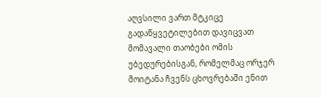აღვსილი ვართ მტკიცე გადაწყვეტილებით დავიცვათ მომავალი თაობები ომის უბედურებისგან, რომელმაც ორჯერ მოიტანა ჩვენს ცხოვრებაში ენით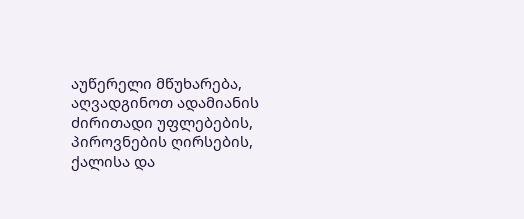აუწერელი მწუხარება, აღვადგინოთ ადამიანის ძირითადი უფლებების, პიროვნების ღირსების, ქალისა და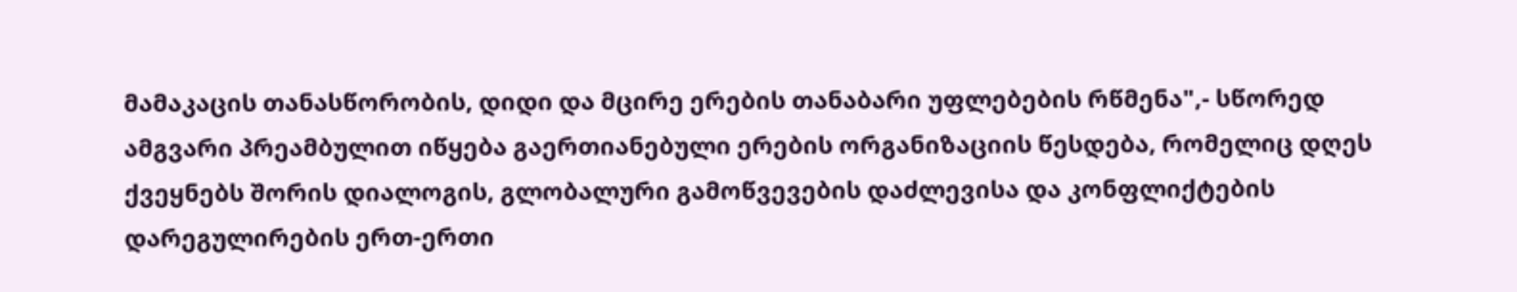მამაკაცის თანასწორობის, დიდი და მცირე ერების თანაბარი უფლებების რწმენა",- სწორედ ამგვარი პრეამბულით იწყება გაერთიანებული ერების ორგანიზაციის წესდება, რომელიც დღეს ქვეყნებს შორის დიალოგის, გლობალური გამოწვევების დაძლევისა და კონფლიქტების დარეგულირების ერთ-ერთი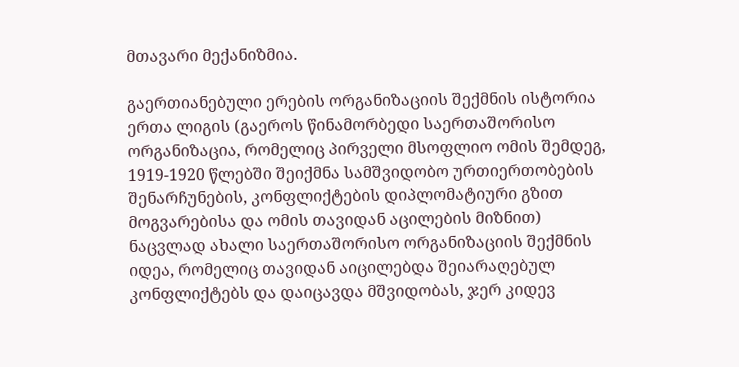მთავარი მექანიზმია.

გაერთიანებული ერების ორგანიზაციის შექმნის ისტორია
ერთა ლიგის (გაეროს წინამორბედი საერთაშორისო ორგანიზაცია, რომელიც პირველი მსოფლიო ომის შემდეგ, 1919-1920 წლებში შეიქმნა სამშვიდობო ურთიერთობების შენარჩუნების, კონფლიქტების დიპლომატიური გზით მოგვარებისა და ომის თავიდან აცილების მიზნით) ნაცვლად ახალი საერთაშორისო ორგანიზაციის შექმნის იდეა, რომელიც თავიდან აიცილებდა შეიარაღებულ კონფლიქტებს და დაიცავდა მშვიდობას, ჯერ კიდევ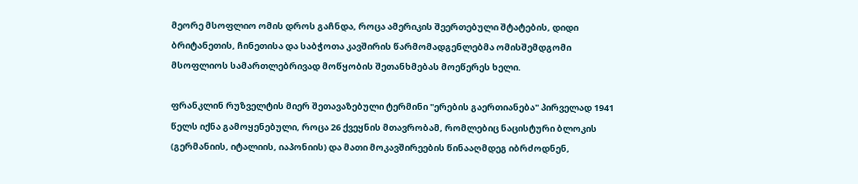მეორე მსოფლიო ომის დროს გაჩნდა, როცა ამერიკის შეერთებული შტატების, დიდი ბრიტანეთის, ჩინეთისა და საბჭოთა კავშირის წარმომადგენლებმა ომისშემდგომი მსოფლიოს სამართლებრივად მოწყობის შეთანხმებას მოეწერეს ხელი.

ფრანკლინ რუზველტის მიერ შეთავაზებული ტერმინი "ერების გაერთიანება" პირველად 1941 წელს იქნა გამოყენებული, როცა 26 ქვეყნის მთავრობამ, რომლებიც ნაცისტური ბლოკის (გერმანიის, იტალიის, იაპონიის) და მათი მოკავშირეების წინააღმდეგ იბრძოდნენ,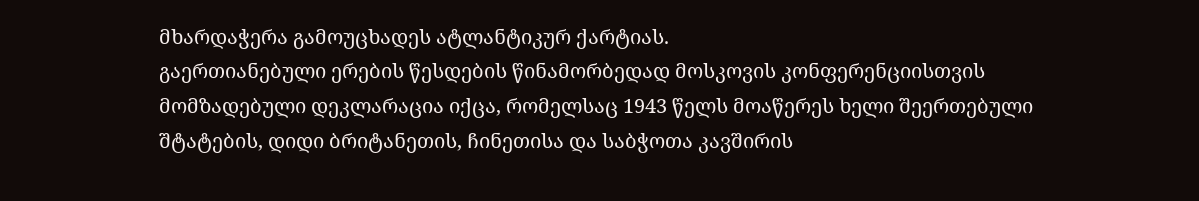მხარდაჭერა გამოუცხადეს ატლანტიკურ ქარტიას.
გაერთიანებული ერების წესდების წინამორბედად მოსკოვის კონფერენციისთვის მომზადებული დეკლარაცია იქცა, რომელსაც 1943 წელს მოაწერეს ხელი შეერთებული შტატების, დიდი ბრიტანეთის, ჩინეთისა და საბჭოთა კავშირის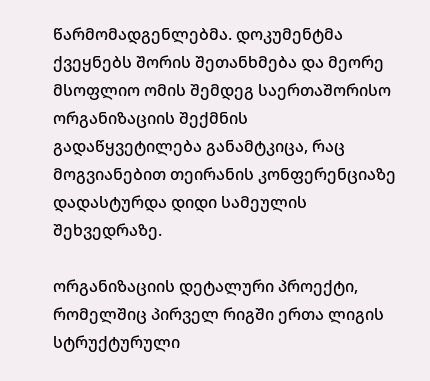წარმომადგენლებმა. დოკუმენტმა ქვეყნებს შორის შეთანხმება და მეორე მსოფლიო ომის შემდეგ საერთაშორისო ორგანიზაციის შექმნის გადაწყვეტილება განამტკიცა, რაც მოგვიანებით თეირანის კონფერენციაზე დადასტურდა დიდი სამეულის შეხვედრაზე.

ორგანიზაციის დეტალური პროექტი, რომელშიც პირველ რიგში ერთა ლიგის სტრუქტურული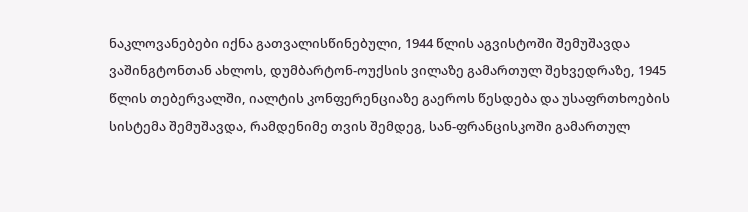ნაკლოვანებები იქნა გათვალისწინებული, 1944 წლის აგვისტოში შემუშავდა ვაშინგტონთან ახლოს, დუმბარტონ-ოუქსის ვილაზე გამართულ შეხვედრაზე, 1945 წლის თებერვალში, იალტის კონფერენციაზე გაეროს წესდება და უსაფრთხოების სისტემა შემუშავდა, რამდენიმე თვის შემდეგ, სან-ფრანცისკოში გამართულ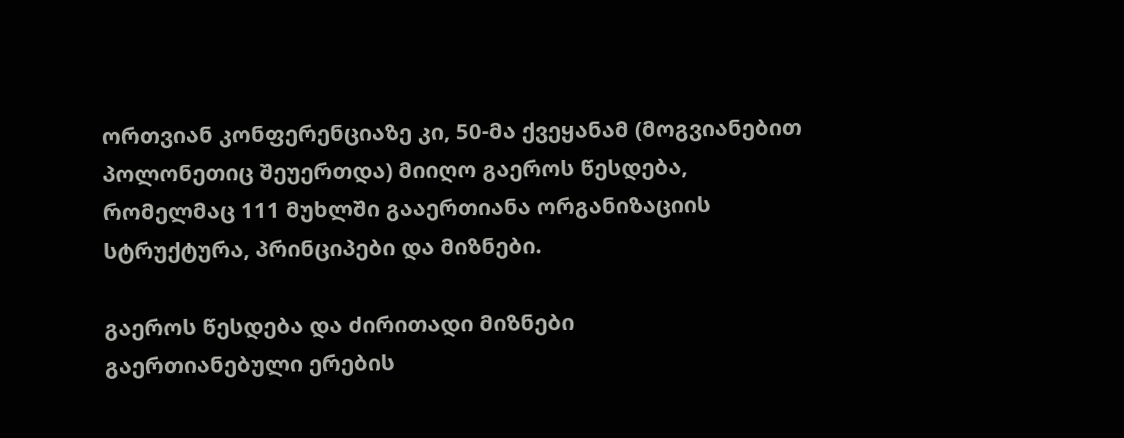ორთვიან კონფერენციაზე კი, 50-მა ქვეყანამ (მოგვიანებით პოლონეთიც შეუერთდა) მიიღო გაეროს წესდება, რომელმაც 111 მუხლში გააერთიანა ორგანიზაციის სტრუქტურა, პრინციპები და მიზნები.

გაეროს წესდება და ძირითადი მიზნები
გაერთიანებული ერების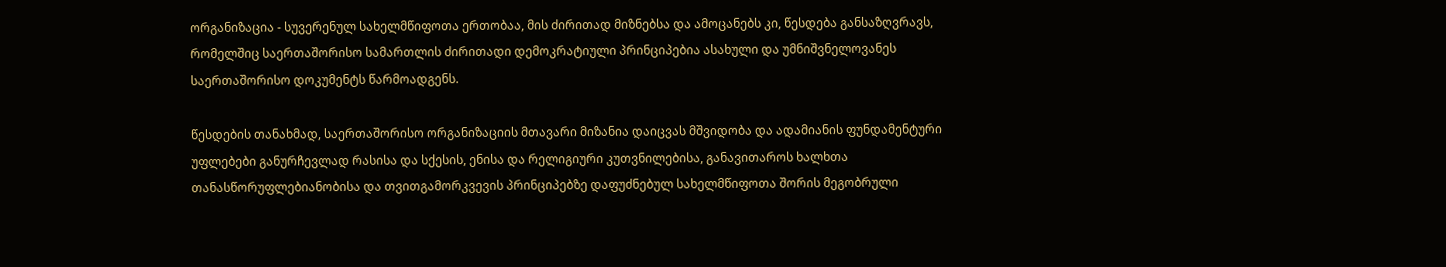ორგანიზაცია - სუვერენულ სახელმწიფოთა ერთობაა, მის ძირითად მიზნებსა და ამოცანებს კი, წესდება განსაზღვრავს, რომელშიც საერთაშორისო სამართლის ძირითადი დემოკრატიული პრინციპებია ასახული და უმნიშვნელოვანეს საერთაშორისო დოკუმენტს წარმოადგენს.

წესდების თანახმად, საერთაშორისო ორგანიზაციის მთავარი მიზანია დაიცვას მშვიდობა და ადამიანის ფუნდამენტური უფლებები განურჩევლად რასისა და სქესის, ენისა და რელიგიური კუთვნილებისა, განავითაროს ხალხთა თანასწორუფლებიანობისა და თვითგამორკვევის პრინციპებზე დაფუძნებულ სახელმწიფოთა შორის მეგობრული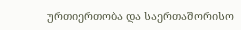ურთიერთობა და საერთაშორისო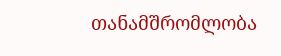თანამშრომლობა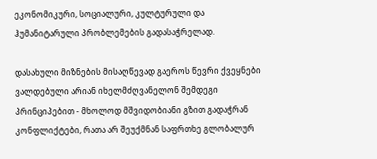ეკონომიკური, სოციალური, კულტურული და ჰუმანიტარული პრობლემების გადასაჭრელად.

დასახული მიზნების მისაღწევად გაეროს წევრი ქვეყნები ვალდებული არიან იხელმძღვანელონ შემდეგი პრინციპებით - მხოლოდ მშვიდობიანი გზით გადაჭრან კონფლიქტები, რათა არ შეუქმნან საფრთხე გლობალურ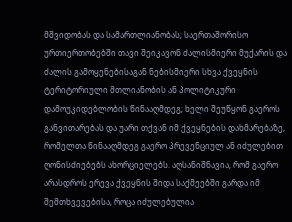მშვიდობას და სამართლიანობას; საერთაშორისო ურთიერთობებში თავი შეიკავონ ძალისმიერი მუქარის და ძალის გამოყენებისაგან ნებისმიერი სხვა ქვეყნის ტერიტორიული მთლიანობის ან პოლიტიკური დამოუკიდებლობის წინააღმდეგ; ხელი შეუწყონ გაეროს განვითარებას და უარი თქვან იმ ქვეყნების დახმარებაზე, რომელთა წინააღმდეგ გაერო პრევენციულ ან იძულებით ღონისძიებებს ახორციელებს. აღსანიშნავია, რომ გაერო არასდროს ერევა ქვეყნის შიდა საქმეებში გარდა იმ შემთხვევებისა, როცა იძულებულია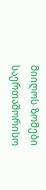მიიღოს ზომები საერთაშორისო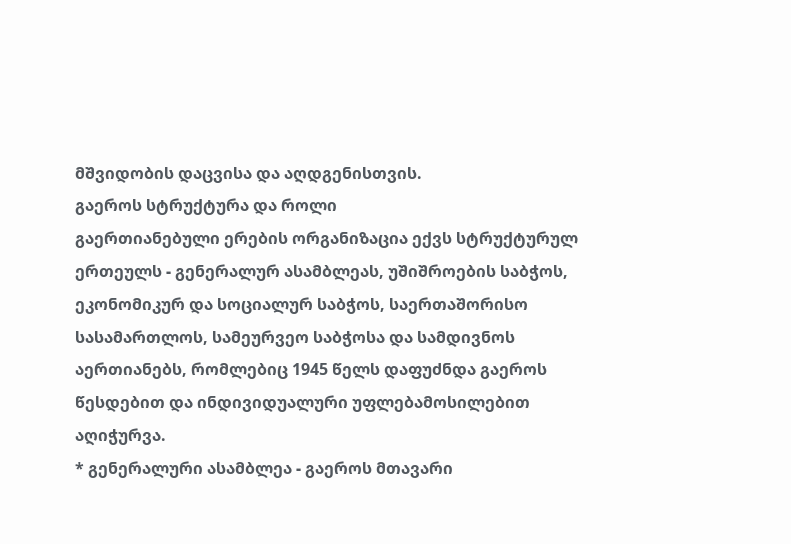მშვიდობის დაცვისა და აღდგენისთვის.
გაეროს სტრუქტურა და როლი
გაერთიანებული ერების ორგანიზაცია ექვს სტრუქტურულ ერთეულს - გენერალურ ასამბლეას, უშიშროების საბჭოს, ეკონომიკურ და სოციალურ საბჭოს, საერთაშორისო სასამართლოს, სამეურვეო საბჭოსა და სამდივნოს აერთიანებს, რომლებიც 1945 წელს დაფუძნდა გაეროს წესდებით და ინდივიდუალური უფლებამოსილებით აღიჭურვა.
* გენერალური ასამბლეა - გაეროს მთავარი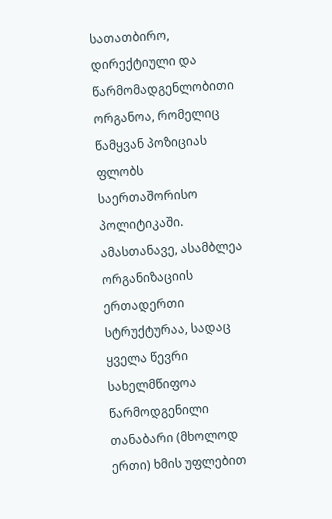სათათბირო, დირექტიული და წარმომადგენლობითი ორგანოა, რომელიც წამყვან პოზიციას ფლობს საერთაშორისო პოლიტიკაში. ამასთანავე, ასამბლეა ორგანიზაციის ერთადერთი სტრუქტურაა, სადაც ყველა წევრი სახელმწიფოა წარმოდგენილი თანაბარი (მხოლოდ ერთი) ხმის უფლებით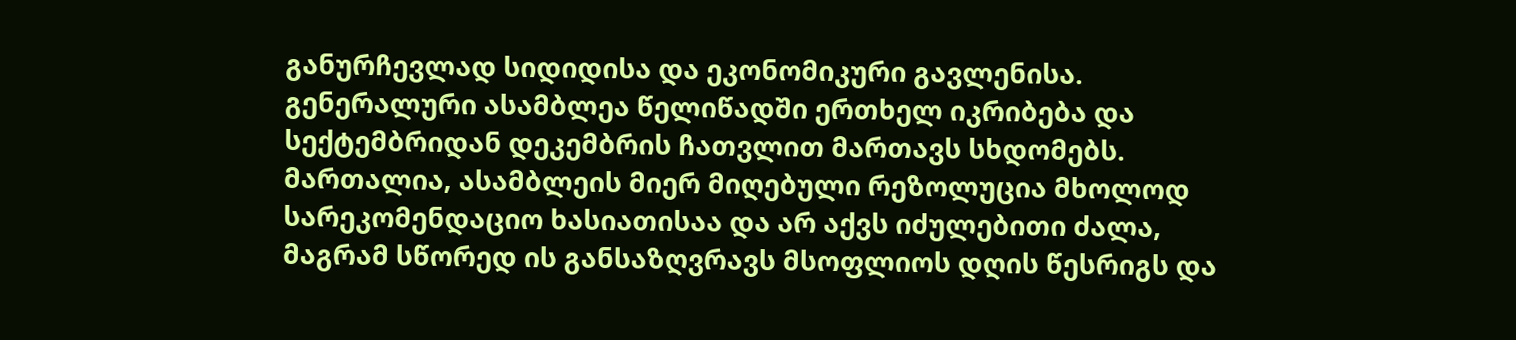განურჩევლად სიდიდისა და ეკონომიკური გავლენისა.
გენერალური ასამბლეა წელიწადში ერთხელ იკრიბება და სექტემბრიდან დეკემბრის ჩათვლით მართავს სხდომებს. მართალია, ასამბლეის მიერ მიღებული რეზოლუცია მხოლოდ სარეკომენდაციო ხასიათისაა და არ აქვს იძულებითი ძალა, მაგრამ სწორედ ის განსაზღვრავს მსოფლიოს დღის წესრიგს და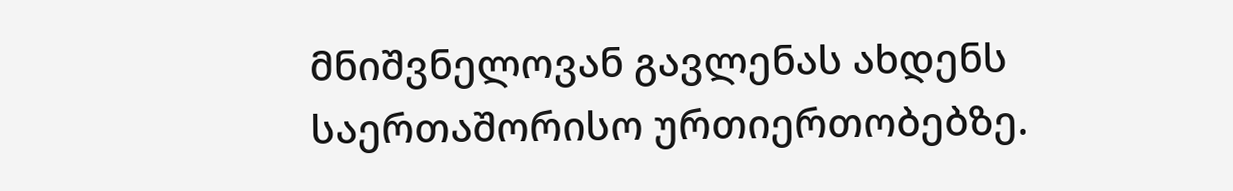მნიშვნელოვან გავლენას ახდენს საერთაშორისო ურთიერთობებზე.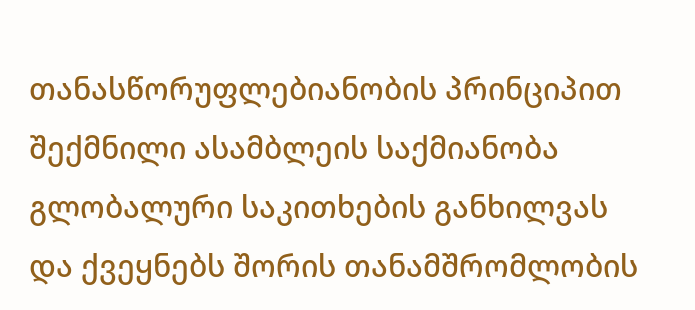თანასწორუფლებიანობის პრინციპით შექმნილი ასამბლეის საქმიანობა გლობალური საკითხების განხილვას და ქვეყნებს შორის თანამშრომლობის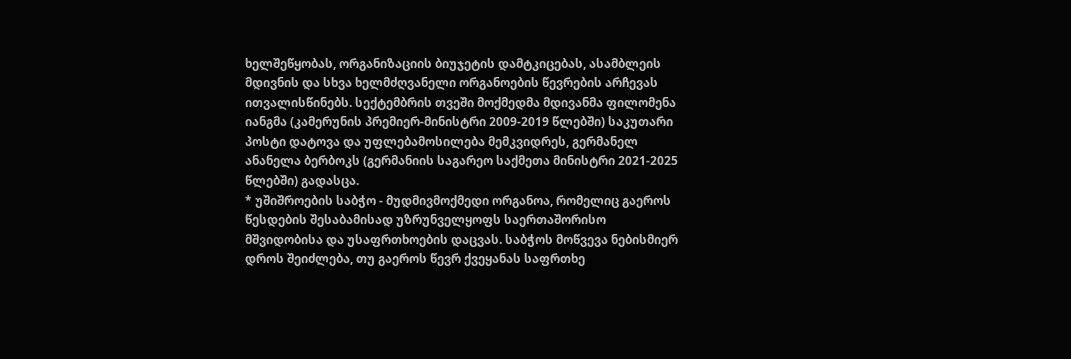ხელშეწყობას, ორგანიზაციის ბიუჯეტის დამტკიცებას, ასამბლეის მდივნის და სხვა ხელმძღვანელი ორგანოების წევრების არჩევას ითვალისწინებს. სექტემბრის თვეში მოქმედმა მდივანმა ფილომენა იანგმა (კამერუნის პრემიერ-მინისტრი 2009-2019 წლებში) საკუთარი პოსტი დატოვა და უფლებამოსილება მემკვიდრეს, გერმანელ ანანელა ბერბოკს (გერმანიის საგარეო საქმეთა მინისტრი 2021-2025 წლებში) გადასცა.
* უშიშროების საბჭო - მუდმივმოქმედი ორგანოა, რომელიც გაეროს წესდების შესაბამისად უზრუნველყოფს საერთაშორისო მშვიდობისა და უსაფრთხოების დაცვას. საბჭოს მოწვევა ნებისმიერ დროს შეიძლება, თუ გაეროს წევრ ქვეყანას საფრთხე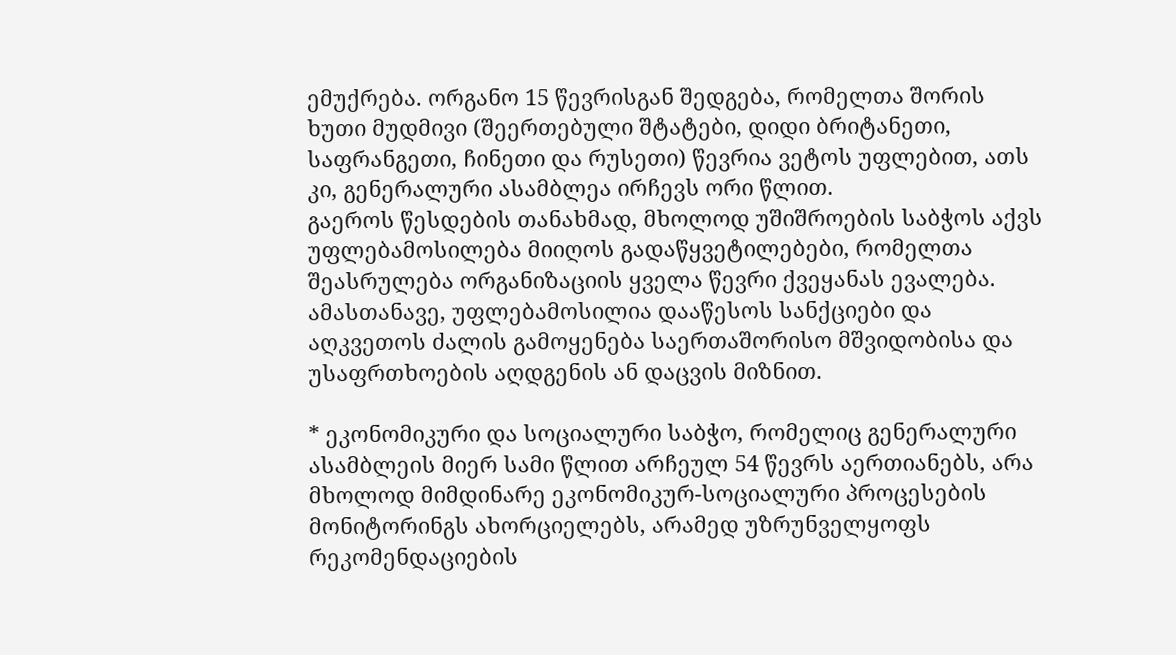ემუქრება. ორგანო 15 წევრისგან შედგება, რომელთა შორის ხუთი მუდმივი (შეერთებული შტატები, დიდი ბრიტანეთი, საფრანგეთი, ჩინეთი და რუსეთი) წევრია ვეტოს უფლებით, ათს კი, გენერალური ასამბლეა ირჩევს ორი წლით.
გაეროს წესდების თანახმად, მხოლოდ უშიშროების საბჭოს აქვს უფლებამოსილება მიიღოს გადაწყვეტილებები, რომელთა შეასრულება ორგანიზაციის ყველა წევრი ქვეყანას ევალება. ამასთანავე, უფლებამოსილია დააწესოს სანქციები და აღკვეთოს ძალის გამოყენება საერთაშორისო მშვიდობისა და უსაფრთხოების აღდგენის ან დაცვის მიზნით.

* ეკონომიკური და სოციალური საბჭო, რომელიც გენერალური ასამბლეის მიერ სამი წლით არჩეულ 54 წევრს აერთიანებს, არა მხოლოდ მიმდინარე ეკონომიკურ-სოციალური პროცესების მონიტორინგს ახორციელებს, არამედ უზრუნველყოფს რეკომენდაციების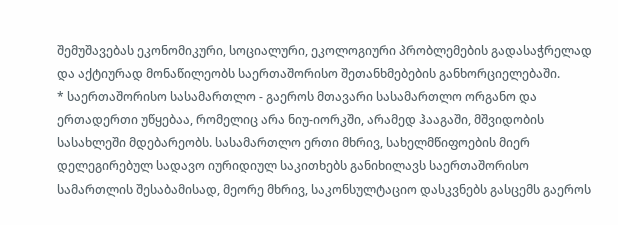შემუშავებას ეკონომიკური, სოციალური, ეკოლოგიური პრობლემების გადასაჭრელად და აქტიურად მონაწილეობს საერთაშორისო შეთანხმებების განხორციელებაში.
* საერთაშორისო სასამართლო - გაეროს მთავარი სასამართლო ორგანო და ერთადერთი უწყებაა, რომელიც არა ნიუ-იორკში, არამედ ჰააგაში, მშვიდობის სასახლეში მდებარეობს. სასამართლო ერთი მხრივ, სახელმწიფოების მიერ დელეგირებულ სადავო იურიდიულ საკითხებს განიხილავს საერთაშორისო სამართლის შესაბამისად, მეორე მხრივ, საკონსულტაციო დასკვნებს გასცემს გაეროს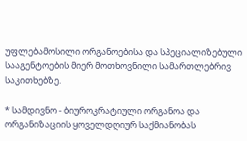უფლებამოსილი ორგანოებისა და სპეციალიზებული სააგენტოების მიერ მოთხოვნილი სამართლებრივ საკითხებზე.

* სამდივნო - ბიუროკრატიული ორგანოა და ორგანიზაციის ყოველდღიურ საქმიანობას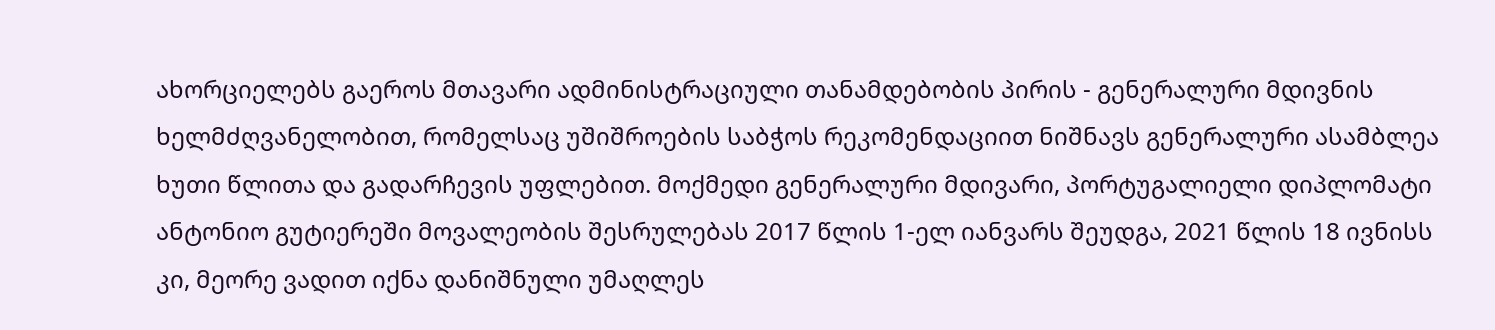ახორციელებს გაეროს მთავარი ადმინისტრაციული თანამდებობის პირის - გენერალური მდივნის ხელმძღვანელობით, რომელსაც უშიშროების საბჭოს რეკომენდაციით ნიშნავს გენერალური ასამბლეა ხუთი წლითა და გადარჩევის უფლებით. მოქმედი გენერალური მდივარი, პორტუგალიელი დიპლომატი ანტონიო გუტიერეში მოვალეობის შესრულებას 2017 წლის 1-ელ იანვარს შეუდგა, 2021 წლის 18 ივნისს კი, მეორე ვადით იქნა დანიშნული უმაღლეს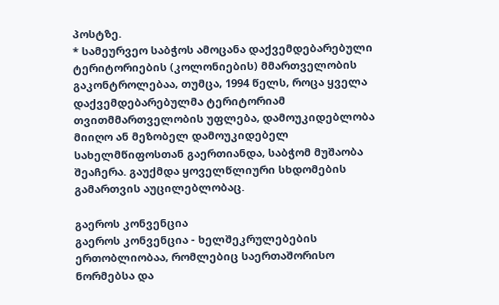პოსტზე.
* სამეურვეო საბჭოს ამოცანა დაქვემდებარებული ტერიტორიების (კოლონიების) მმართველობის გაკონტროლებაა, თუმცა, 1994 წელს, როცა ყველა დაქვემდებარებულმა ტერიტორიამ თვითმმართველობის უფლება, დამოუკიდებლობა მიიღო ან მეზობელ დამოუკიდებელ სახელმწიფოსთან გაერთიანდა, საბჭომ მუშაობა შეაჩერა. გაუქმდა ყოველწლიური სხდომების გამართვის აუცილებლობაც.

გაეროს კონვენცია
გაეროს კონვენცია - ხელშეკრულებების ერთობლიობაა, რომლებიც საერთაშორისო ნორმებსა და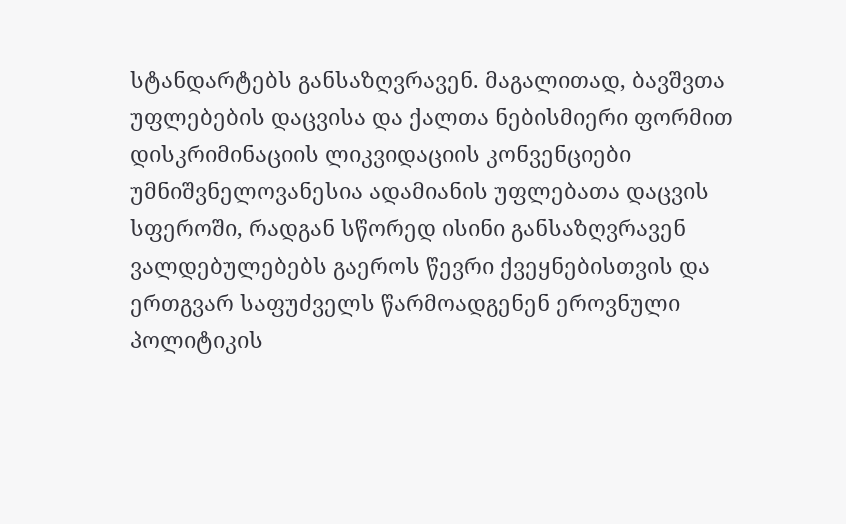სტანდარტებს განსაზღვრავენ. მაგალითად, ბავშვთა უფლებების დაცვისა და ქალთა ნებისმიერი ფორმით დისკრიმინაციის ლიკვიდაციის კონვენციები უმნიშვნელოვანესია ადამიანის უფლებათა დაცვის სფეროში, რადგან სწორედ ისინი განსაზღვრავენ ვალდებულებებს გაეროს წევრი ქვეყნებისთვის და ერთგვარ საფუძველს წარმოადგენენ ეროვნული პოლიტიკის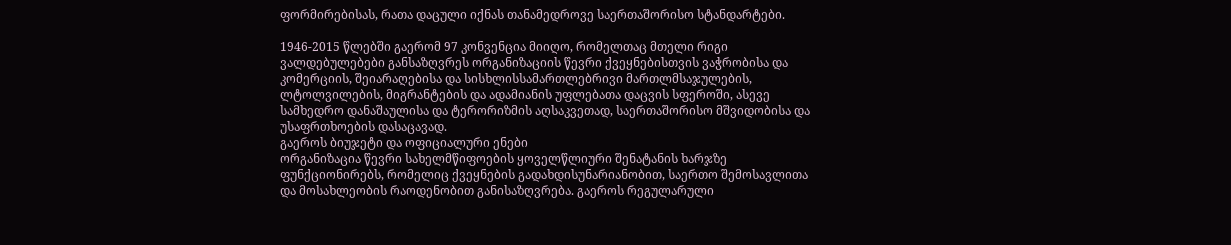ფორმირებისას, რათა დაცული იქნას თანამედროვე საერთაშორისო სტანდარტები.

1946-2015 წლებში გაერომ 97 კონვენცია მიიღო, რომელთაც მთელი რიგი ვალდებულებები განსაზღვრეს ორგანიზაციის წევრი ქვეყნებისთვის ვაჭრობისა და კომერციის, შეიარაღებისა და სისხლისსამართლებრივი მართლმსაჯულების, ლტოლვილების, მიგრანტების და ადამიანის უფლებათა დაცვის სფეროში, ასევე სამხედრო დანაშაულისა და ტერორიზმის აღსაკვეთად, საერთაშორისო მშვიდობისა და უსაფრთხოების დასაცავად.
გაეროს ბიუჯეტი და ოფიციალური ენები
ორგანიზაცია წევრი სახელმწიფოების ყოველწლიური შენატანის ხარჯზე ფუნქციონირებს, რომელიც ქვეყნების გადახდისუნარიანობით, საერთო შემოსავლითა და მოსახლეობის რაოდენობით განისაზღვრება. გაეროს რეგულარული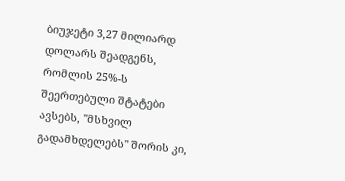ბიუჯეტი 3,27 მილიარდ დოლარს შეადგენს, რომლის 25%-ს შეერთებული შტატები ავსებს, "მსხვილ გადამხდელებს" შორის კი,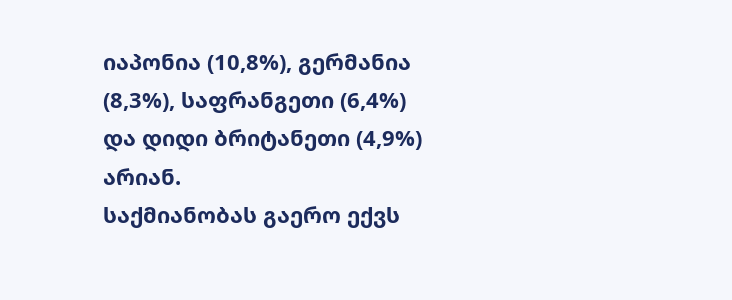იაპონია (10,8%), გერმანია (8,3%), საფრანგეთი (6,4%) და დიდი ბრიტანეთი (4,9%) არიან.
საქმიანობას გაერო ექვს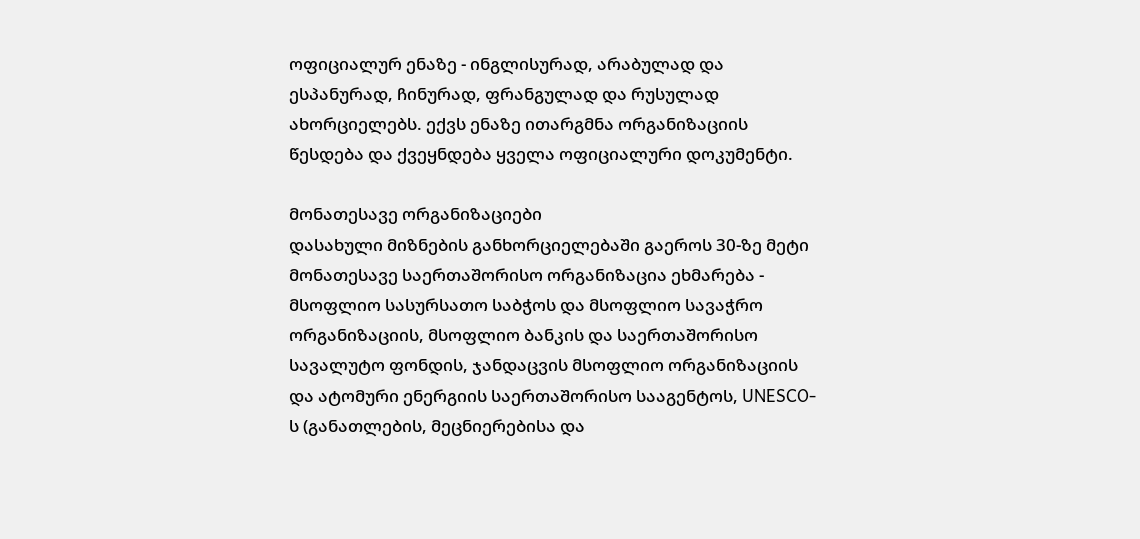ოფიციალურ ენაზე - ინგლისურად, არაბულად და ესპანურად, ჩინურად, ფრანგულად და რუსულად ახორციელებს. ექვს ენაზე ითარგმნა ორგანიზაციის წესდება და ქვეყნდება ყველა ოფიციალური დოკუმენტი.

მონათესავე ორგანიზაციები
დასახული მიზნების განხორციელებაში გაეროს 30-ზე მეტი მონათესავე საერთაშორისო ორგანიზაცია ეხმარება - მსოფლიო სასურსათო საბჭოს და მსოფლიო სავაჭრო ორგანიზაციის, მსოფლიო ბანკის და საერთაშორისო სავალუტო ფონდის, ჯანდაცვის მსოფლიო ორგანიზაციის და ატომური ენერგიის საერთაშორისო სააგენტოს, UNESCO-ს (განათლების, მეცნიერებისა და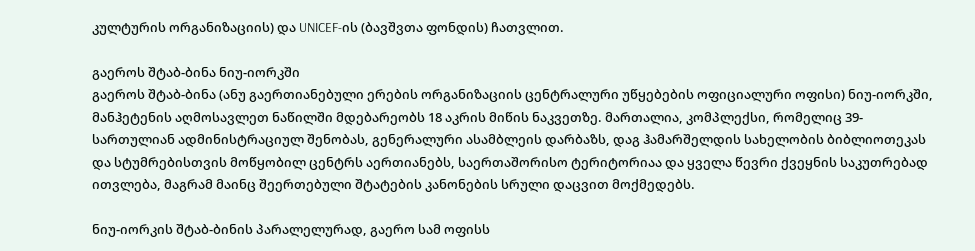კულტურის ორგანიზაციის) და UNICEF-ის (ბავშვთა ფონდის) ჩათვლით.

გაეროს შტაბ-ბინა ნიუ-იორკში
გაეროს შტაბ-ბინა (ანუ გაერთიანებული ერების ორგანიზაციის ცენტრალური უწყებების ოფიციალური ოფისი) ნიუ-იორკში, მანჰეტენის აღმოსავლეთ ნაწილში მდებარეობს 18 აკრის მიწის ნაკვეთზე. მართალია, კომპლექსი, რომელიც 39-სართულიან ადმინისტრაციულ შენობას, გენერალური ასამბლეის დარბაზს, დაგ ჰამარშელდის სახელობის ბიბლიოთეკას და სტუმრებისთვის მოწყობილ ცენტრს აერთიანებს, საერთაშორისო ტერიტორიაა და ყველა წევრი ქვეყნის საკუთრებად ითვლება, მაგრამ მაინც შეერთებული შტატების კანონების სრული დაცვით მოქმედებს.

ნიუ-იორკის შტაბ-ბინის პარალელურად, გაერო სამ ოფისს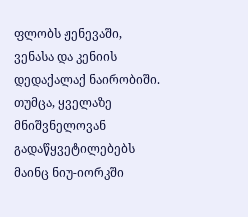ფლობს ჟენევაში, ვენასა და კენიის დედაქალაქ ნაირობიში. თუმცა, ყველაზე მნიშვნელოვან გადაწყვეტილებებს მაინც ნიუ-იორკში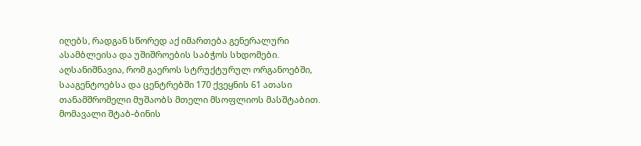იღებს, რადგან სწორედ აქ იმართება გენერალური ასამბლეისა და უშიშროების საბჭოს სხდომები. აღსანიშნავია, რომ გაეროს სტრუქტურულ ორგანოებში, სააგენტოებსა და ცენტრებში 170 ქვეყნის 61 ათასი თანამშრომელი მუშაობს მთელი მსოფლიოს მასშტაბით.
მომავალი შტაბ-ბინის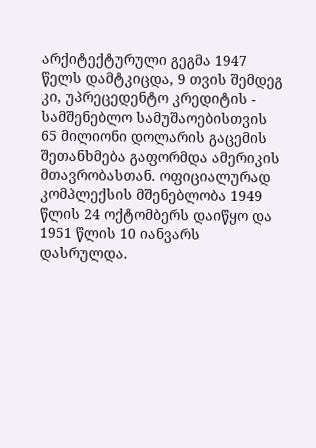არქიტექტურული გეგმა 1947 წელს დამტკიცდა, 9 თვის შემდეგ კი, უპრეცედენტო კრედიტის - სამშენებლო სამუშაოებისთვის 65 მილიონი დოლარის გაცემის შეთანხმება გაფორმდა ამერიკის მთავრობასთან. ოფიციალურად კომპლექსის მშენებლობა 1949 წლის 24 ოქტომბერს დაიწყო და 1951 წლის 10 იანვარს დასრულდა.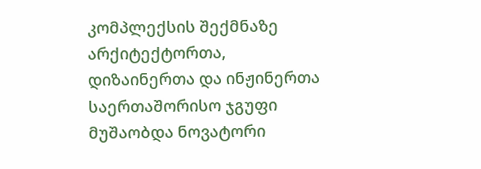კომპლექსის შექმნაზე არქიტექტორთა, დიზაინერთა და ინჟინერთა საერთაშორისო ჯგუფი მუშაობდა ნოვატორი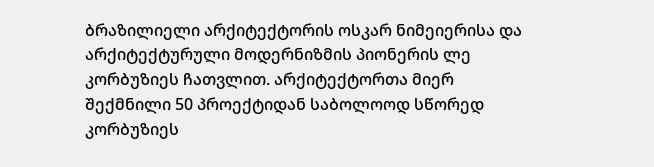ბრაზილიელი არქიტექტორის ოსკარ ნიმეიერისა და არქიტექტურული მოდერნიზმის პიონერის ლე კორბუზიეს ჩათვლით. არქიტექტორთა მიერ შექმნილი 50 პროექტიდან საბოლოოდ სწორედ კორბუზიეს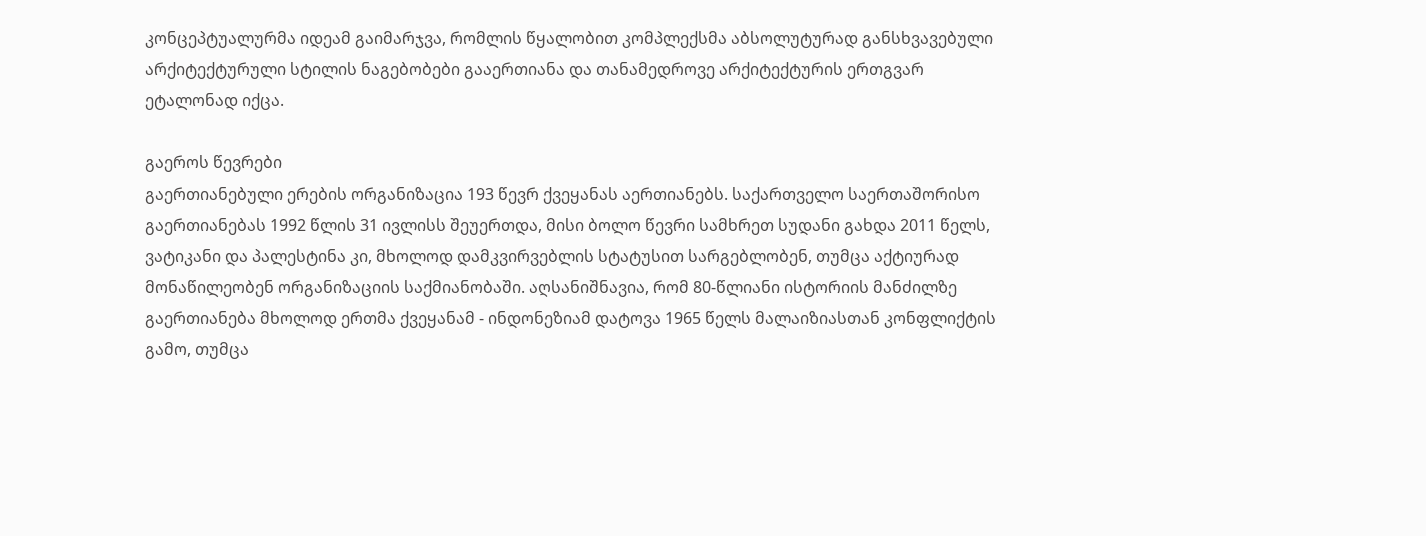კონცეპტუალურმა იდეამ გაიმარჯვა, რომლის წყალობით კომპლექსმა აბსოლუტურად განსხვავებული არქიტექტურული სტილის ნაგებობები გააერთიანა და თანამედროვე არქიტექტურის ერთგვარ ეტალონად იქცა.

გაეროს წევრები
გაერთიანებული ერების ორგანიზაცია 193 წევრ ქვეყანას აერთიანებს. საქართველო საერთაშორისო გაერთიანებას 1992 წლის 31 ივლისს შეუერთდა, მისი ბოლო წევრი სამხრეთ სუდანი გახდა 2011 წელს, ვატიკანი და პალესტინა კი, მხოლოდ დამკვირვებლის სტატუსით სარგებლობენ, თუმცა აქტიურად მონაწილეობენ ორგანიზაციის საქმიანობაში. აღსანიშნავია, რომ 80-წლიანი ისტორიის მანძილზე გაერთიანება მხოლოდ ერთმა ქვეყანამ - ინდონეზიამ დატოვა 1965 წელს მალაიზიასთან კონფლიქტის გამო, თუმცა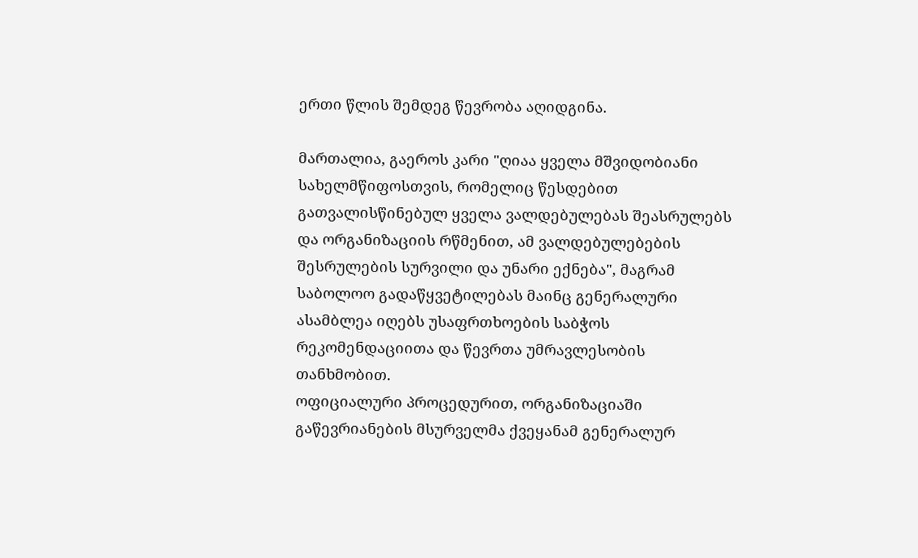ერთი წლის შემდეგ წევრობა აღიდგინა.

მართალია, გაეროს კარი "ღიაა ყველა მშვიდობიანი სახელმწიფოსთვის, რომელიც წესდებით გათვალისწინებულ ყველა ვალდებულებას შეასრულებს და ორგანიზაციის რწმენით, ამ ვალდებულებების შესრულების სურვილი და უნარი ექნება", მაგრამ საბოლოო გადაწყვეტილებას მაინც გენერალური ასამბლეა იღებს უსაფრთხოების საბჭოს რეკომენდაციითა და წევრთა უმრავლესობის თანხმობით.
ოფიციალური პროცედურით, ორგანიზაციაში გაწევრიანების მსურველმა ქვეყანამ გენერალურ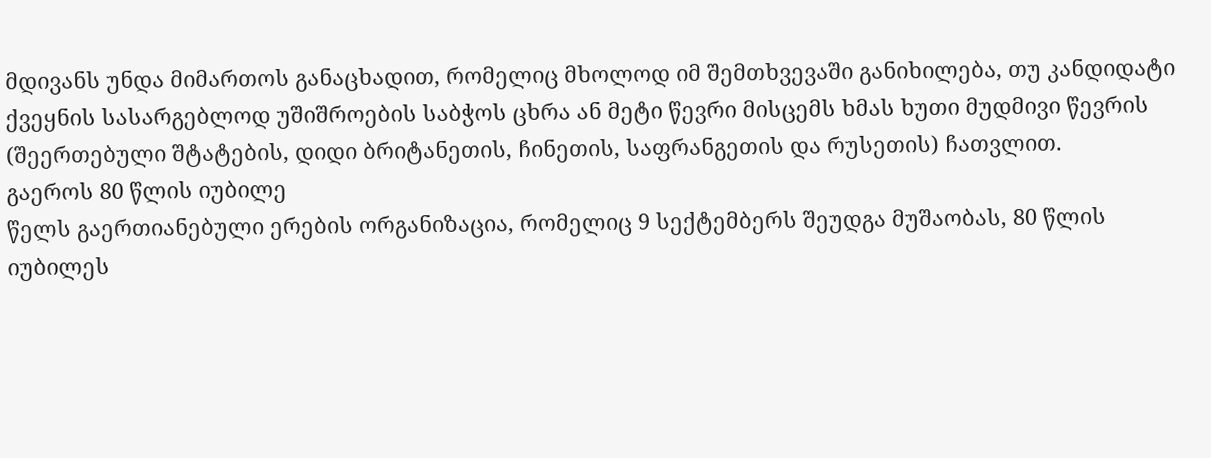მდივანს უნდა მიმართოს განაცხადით, რომელიც მხოლოდ იმ შემთხვევაში განიხილება, თუ კანდიდატი ქვეყნის სასარგებლოდ უშიშროების საბჭოს ცხრა ან მეტი წევრი მისცემს ხმას ხუთი მუდმივი წევრის (შეერთებული შტატების, დიდი ბრიტანეთის, ჩინეთის, საფრანგეთის და რუსეთის) ჩათვლით.
გაეროს 80 წლის იუბილე
წელს გაერთიანებული ერების ორგანიზაცია, რომელიც 9 სექტემბერს შეუდგა მუშაობას, 80 წლის იუბილეს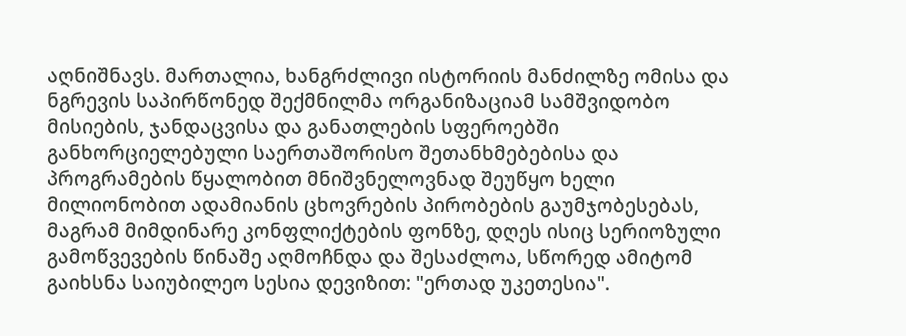აღნიშნავს. მართალია, ხანგრძლივი ისტორიის მანძილზე ომისა და ნგრევის საპირწონედ შექმნილმა ორგანიზაციამ სამშვიდობო მისიების, ჯანდაცვისა და განათლების სფეროებში განხორციელებული საერთაშორისო შეთანხმებებისა და პროგრამების წყალობით მნიშვნელოვნად შეუწყო ხელი მილიონობით ადამიანის ცხოვრების პირობების გაუმჯობესებას, მაგრამ მიმდინარე კონფლიქტების ფონზე, დღეს ისიც სერიოზული გამოწვევების წინაშე აღმოჩნდა და შესაძლოა, სწორედ ამიტომ გაიხსნა საიუბილეო სესია დევიზით: "ერთად უკეთესია".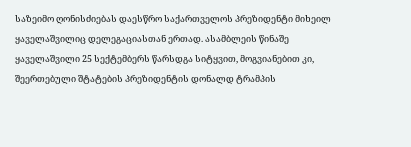საზეიმო ღონისძიებას დაესწრო საქართველოს პრეზიდენტი მიხეილ ყაველაშვილიც დელეგაციასთან ერთად. ასამბლეის წინაშე ყაველაშვილი 25 სექტემბერს წარსდგა სიტყვით, მოგვიანებით კი, შეერთებული შტატების პრეზიდენტის დონალდ ტრამპის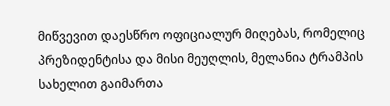მიწვევით დაესწრო ოფიციალურ მიღებას, რომელიც პრეზიდენტისა და მისი მეუღლის, მელანია ტრამპის სახელით გაიმართა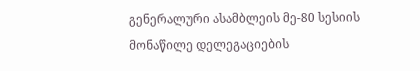გენერალური ასამბლეის მე-80 სესიის მონაწილე დელეგაციების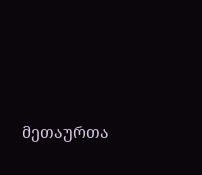მეთაურთა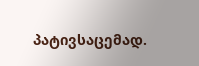პატივსაცემად.